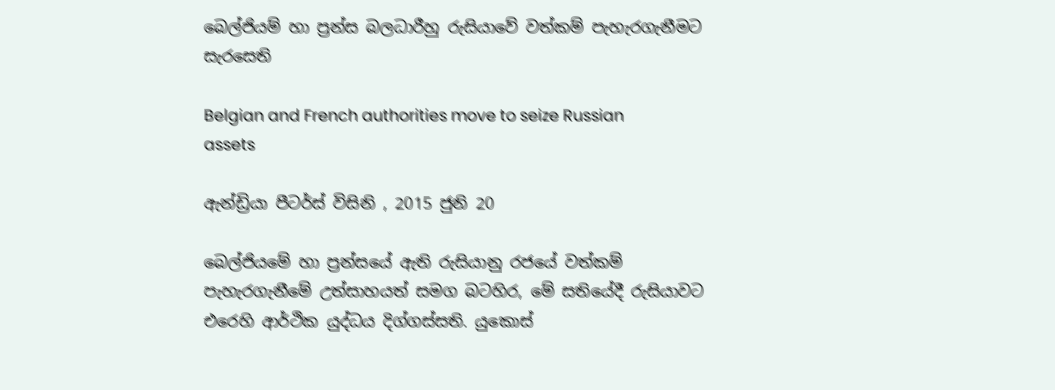බෙල්ජියම් හා ප්‍රන්ස බලධාරීහු රුසියාවේ වත්කම් පැහැරගැනීමට සැරසෙති

Belgian and French authorities move to seize Russian assets

ඇන්ඩ්‍රියා පීටර්ස් විසිනි , 2015 ජුනි 20

බෙල්ජියමේ හා ප්‍රන්සයේ ඇති රුසියානු රජයේ වත්කම් පැහැරගැනීමේ උත්සාහයත් සමග බටහිර, මේ සතියේදී රුසියාවට එරෙහි ආර්ථික යුද්ධය දිග්ගස්සති. යුකොස්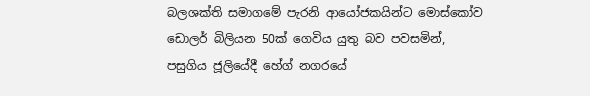බලශක්ති සමාගමේ පැරනි ආයෝජකයින්ට මොස්කෝව ඩොලර් බිලියන 50ක් ගෙවිය යුතු බව පවසමින්, පසුගිය ජූලියේදී හේග් නගරයේ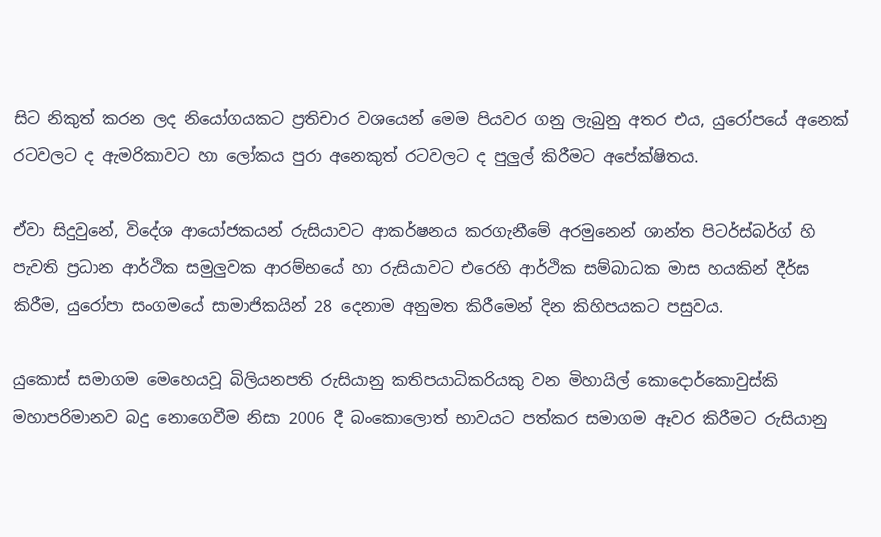සිට නිකුත් කරන ලද නියෝගයකට ප්‍රතිචාර වශයෙන් මෙම පියවර ගනු ලැබුනු අතර එය, යුරෝපයේ අනෙක් රටවලට ද ඇමරිකාවට හා ලෝකය පුරා අනෙකුත් රටවලට ද පුලුල් කිරීමට අපේක්ෂිතය.

ඒවා සිදුවුනේ, විදේශ ආයෝජකයන් රුසියාවට ආකර්ෂනය කරගැනීමේ අරමුනෙන් ශාන්ත පිටර්ස්බර්ග් හි පැවති ප්‍රධාන ආර්ථික සමුලුවක ආරම්භයේ හා රුසියාවට එරෙහි ආර්ථික සම්බාධක මාස හයකින් දීර්ඝ කිරීම, යුරෝපා සංගමයේ සාමාජිකයින් 28 දෙනාම අනුමත කිරීමෙන් දින කිහිපයකට පසුවය.

යුකොස් සමාගම මෙහෙයවූ බිලියනපති රුසියානු කතිපයාධිකරියකු වන මිහායිල් කොදොර්කොවුස්කි මහාපරිමානව බදු නොගෙවීම නිසා 2006 දී බංකොලොත් භාවයට පත්කර සමාගම ඈවර කිරීමට රුසියානු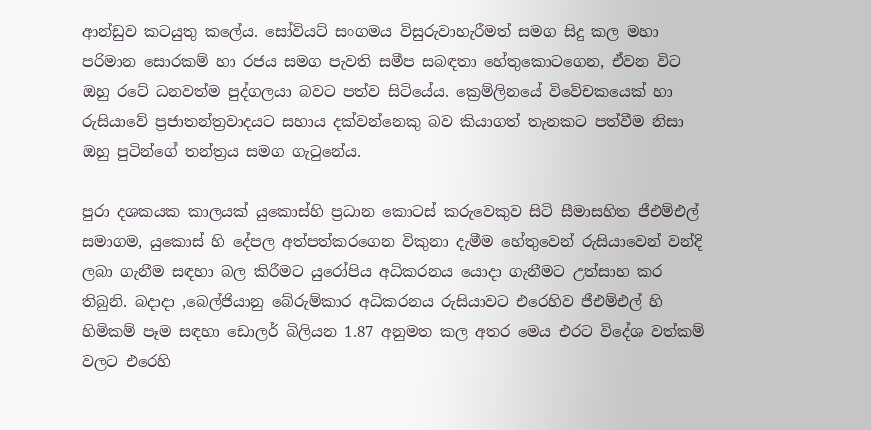ආන්ඩුව කටයුතු කලේය. සෝවියට් සංගමය විසුරුවාහැරීමත් සමග සිදු කල මහා පරිමාන සොරකම් හා රජය සමග පැවති සමීප සබඳතා හේතුකොටගෙන, ඒවන විට ඔහු රටේ ධනවත්ම පුද්ගලයා බවට පත්ව සිටියේය. ක්‍රෙම්ලිනයේ විවේචකයෙක් හා රුසියාවේ ප්‍රජාතන්ත්‍රවාදයට සහාය දක්වන්නෙකු බව කියාගත් තැනකට පත්වීම නිසා ඔහු පුටින්ගේ තන්ත්‍රය සමග ගැටුනේය.

පුරා දශකයක කාලයක් යුකොස්හි ප්‍රධාන කොටස් කරුවෙකුව සිටි සීමාසහිත ජීඑම්එල් සමාගම, යුකොස් හි දේපල අත්පත්කරගෙන විකුනා දැමීම හේතුවෙන් රුසියාවෙන් වන්දි ලබා ගැනීම සඳහා බල කිරීමට යුරෝපිය අධිකරනය යොදා ගැනීමට උත්සාහ කර තිබුනි. බදාදා ,බෙල්ජියානු බේරුම්කාර අධිකරනය රුසියාවට එරෙහිව ජීඑම්එල් හි හිමිකම් පෑම සඳහා ඩොලර් බිලියන 1.87 අනුමත කල අතර මෙය එරට විදේශ වත්කම් වලට එරෙහි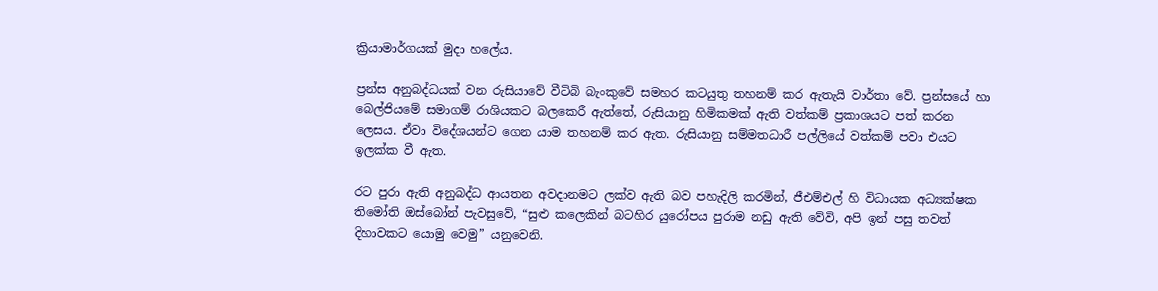ක්‍රියාමාර්ගයක් මුදා හලේය.

ප්‍රන්ස අනුබද්ධයක් වන රුසියාවේ වීටිබි බැංකුවේ සමහර කටයුතු තහනම් කර ඇතැයි වාර්තා වේ. ප්‍රන්සයේ හා බෙල්ජියමේ සමාගම් රාශියකට බලකෙරී ඇත්තේ, රුසියානු හිමිකමක් ඇති වත්කම් ප්‍රකාශයට පත් කරන ලෙසය. ඒවා විදේශයන්ට ගෙන යාම තහනම් කර ඇත. රුසියානු සම්මතධාරී පල්ලියේ වත්කම් පවා එයට ඉලක්ක වී ඇත.

රට පුරා ඇති අනුබද්ධ ආයතන අවදානමට ලක්ව ඇති බව පහැදිලි කරමින්, ජීඑම්එල් හි විධායක අධ්‍යක්ෂක තිමෝති ඔස්බෝන් පැවසුවේ, “සුළු කලෙකින් බටහිර යුරෝපය පුරාම නඩු ඇති වේවි, අපි ඉන් පසු තවත් දිහාවකට යොමු වෙමු” යනුවෙනි.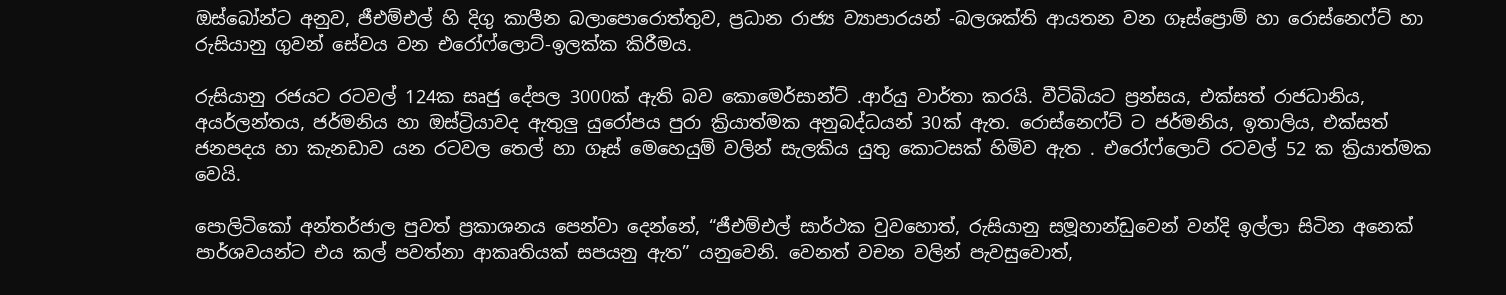ඔස්බෝන්ට අනුව, ජීඑම්එල් හි දිගු කාලීන බලාපොරොත්තුව, ප්‍රධාන රාජ්‍ය ව්‍යාපාරයන් -බලශක්ති ආයතන වන ගෑස්ප්‍රොම් හා රොස්නෙෆ්ට් හා රුසියානු ගුවන් සේවය වන එරෝෆ්ලොට්-ඉලක්ක කිරීමය.

රුසියානු රජයට රටවල් 124ක සෘජු දේපල 3000ක් ඇති බව කොමෙර්සාන්ට් .ආර්යු වාර්තා කරයි. වීටිබියට ප්‍රන්සය, එක්සත් රාජධානිය, අයර්ලන්තය, ජර්මනිය හා ඔස්ට්‍රියාවද ඇතුලු යුරෝපය පුරා ක්‍රියාත්මක අනුබද්ධයන් 30ක් ඇත. රොස්නෙෆ්ට් ට ජර්මනිය, ඉතාලිය, එක්සත් ජනපදය හා කැනඩාව යන රටවල තෙල් හා ගෑස් මෙහෙයුම් වලින් සැලකිය යුතු කොටසක් හිමිව ඇත . එරෝෆ්ලොට් රටවල් 52 ක ක්‍රියාත්මක වෙයි.

පොලිටිකෝ අන්තර්ජාල පුවත් ප්‍රකාශනය පෙන්වා දෙන්නේ, “ජීඑම්එල් සාර්ථක වුවහොත්, රුසියානු සමූහාන්ඩුවෙන් වන්දි ඉල්ලා සිටින අනෙක් පාර්ශවයන්ට එය කල් පවත්නා ආකෘතියක් සපයනු ඇත” යනුවෙනි. වෙනත් වචන වලින් පැවසුවොත්,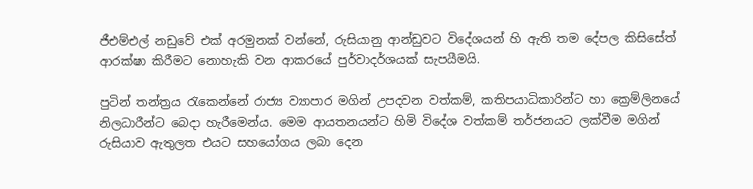ජීඑම්එල් නඩුවේ එක් අරමුනක් වන්නේ, රුසියානු ආන්ඩුවට විදේශයන් හි ඇති තම දේපල කිසිසේත් ආරක්ෂා කිරීමට නොහැකි වන ආකරයේ පුර්වාදර්ශයක් සැපයීමයි.

පුටින් තන්ත්‍රය රැකෙන්නේ රාජ්‍ය ව්‍යාපාර මගින් උපදවන වත්කම්, කතිපයාධිකාරින්ට හා ක්‍රෙම්ලිනයේ නිලධාරීන්ට බෙදා හැරීමෙන්ය. මෙම ආයතනයන්ට හිමි විදේශ වත්කම් තර්ජනයට ලක්වීම මගින් රුසියාව ඇතුලත එයට සහයෝගය ලබා දෙන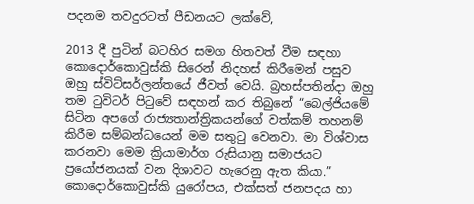පදනම තවදුරටත් පීඩනයට ලක්වේ,

2013 දී පුටින් බටහිර සමග හිතවත් වීම සඳහා කොදොර්කොවුස්කි සිරෙන් නිදහස් කිරීමෙන් පසුව ඔහු ස්විට්සර්ලන්තයේ ජීවත් වෙයි. බ්‍රහස්පතින්දා ඔහු තම ටුවිටර් පිටුවේ සඳහන් කර තිබුනේ “බෙල්ජියමේ සිටින අපගේ රාජ්‍යතාන්ත්‍රිකයන්ගේ වත්කම් තහනම් කිරීම සම්බන්ධයෙන් මම සතුටු වෙනවා. මා විශ්වාස කරනවා මෙම ක්‍රියාමාර්ග රුසියානු සමාජයට ප්‍රයෝජනයක් වන දිශාවට හැරෙනු ඇත කියා.” කොදොර්කොවුස්කි යුරෝපය, එක්සත් ජනපදය හා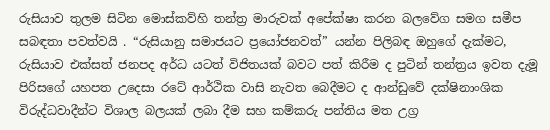රුසියාව තුලම සිටින මොස්කව්හි තන්ත්‍ර මාරුවක් අපේක්ෂා කරන බලවේග සමග සමීප සබඳතා පවත්වයි . “රුසියානු සමාජයට ප්‍රයෝජනවත්” යන්න පිලිබඳ ඔහුගේ දැක්මට, රුසියාව එක්සත් ජනපද අර්ධ යටත් විජිතයක් බවට පත් කිරීම ද පුටින් තන්ත්‍රය ඉවත දැමූ පිරිසගේ යහපත උදෙසා රටේ ආර්ථික වාසි නැවත බෙදීමට ද ආන්ඩුවේ දක්ෂිනාංශික විරුද්ධවාදීන්ට විශාල බලයක් ලබා දීම සහ කම්කරු පන්තිය මත උග්‍ර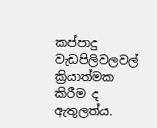කප්පාදු වැඩපිලිවලවල් ක්‍රියාත්මක කිරීම ද ඇතුලත්ය.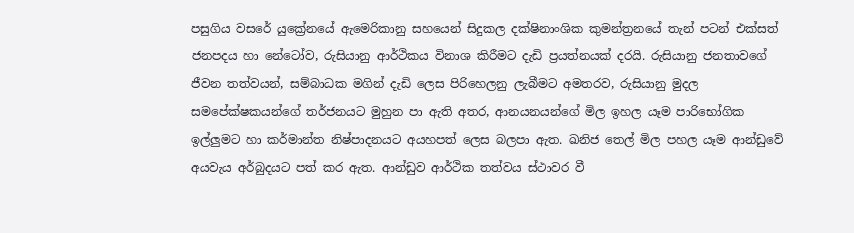පසුගිය වසරේ යුක්‍රේනයේ ඇමෙරිකානු සහයෙන් සිදුකල දක්ෂිනාංශික කුමන්ත්‍රනයේ තැන් පටන් එක්සත් ජනපදය හා නේටෝව, රුසියානු ආර්ථිකය විනාශ කිරීමට දැඩි ප්‍රයත්නයක් දරයි. රුසියානු ජනතාවගේ ජීවන තත්වයන්, සම්බාධක මගින් දැඩි ලෙස පිරිහෙලනු ලැබීමට අමතරව, රුසියානු මුදල සමපේක්ෂකයන්ගේ තර්ජනයට මුහුන පා ඇති අතර, ආනයනයන්ගේ මිල ඉහල යෑම පාරිභෝගික ඉල්ලුමට හා කර්මාන්ත නිෂ්පාදනයට අයහපත් ලෙස බලපා ඇත. ඛනිජ තෙල් මිල පහල යෑම ආන්ඩුවේ අයවැය අර්බුදයට පත් කර ඇත. ආන්ඩුව ආර්ථික තත්වය ස්ථාවර වී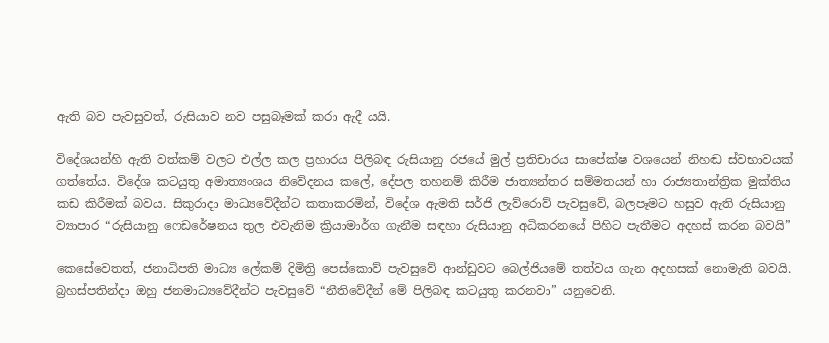ඇති බව පැවසුවත්, රුසියාව නව පසුබෑමක් කරා ඇදී යයි.

විදේශයන්හි ඇති වත්කම් වලට එල්ල කල ප්‍රහාරය පිලිබඳ රුසියානු රජයේ මුල් ප්‍රතිචාරය සාපේක්ෂ වශයෙන් නිහඬ ස්වභාවයක් ගත්තේය. විදේශ කටයුතු අමාත්‍යංශය නිවේදනය කලේ, දේපල තහනම් කිරීම ජාත්‍යන්තර සම්මතයන් හා රාජ්‍යතාන්ත්‍රික මුක්තිය කඩ කිරීමක් බවය. සිකුරාදා මාධ්‍යවේදීන්ට කතාකරමින්, විදේශ ඇමති සර්ජි ලැව්රොව් පැවසුවේ, බලපෑමට හසුව ඇති රුසියානු ව්‍යාපාර “රුසියානු ෆෙඩරේෂනය තුල එවැනිම ක්‍රියාමාර්ග ගැනීම සඳහා රුසියානු අධිකරනයේ පිහිට පැතීමට අදහස් කරන බවයි”

කෙසේවෙතත්, ජනාධිපති මාධ්‍ය ලේකම් දිමිත්‍රි පෙස්කොව් පැවසුවේ ආන්ඩුවට බෙල්ජියමේ තත්වය ගැන අදහසක් නොමැති බවයි. බ්‍රහස්පතින්දා ඔහු ජනමාධ්‍යවේදීන්ට පැවසුවේ “නීතිවේදීන් මේ පිලිබඳ කටයුතු කරනවා” යනුවෙනි.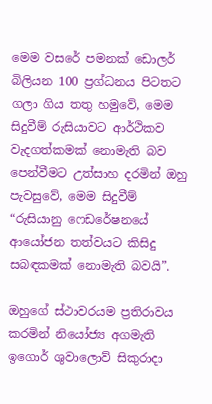මෙම වසරේ පමනක් ඩොලර් බිලියන 100 ප්‍රග්ධනය පිටතට ගලා ගිය තතු හමුවේ, මෙම සිදුවීම් රුසියාවට ආර්ථිකව වැදගත්කමක් නොමැති බව පෙන්වීමට උත්සාහ දරමින් ඔහු පැවසුවේ, මෙම සිදුවීම් “රුසියානු ෆෙඩරේෂනයේ ආයෝජන තත්වයට කිසිදු සබඳකමක් නොමැති බවයි”.

ඔහුගේ ස්ථාවරයම ප්‍රතිරාවය කරමින් නියෝජ්‍ය අගමැති ඉගොර් ශුවාලොව් සිකුරාදා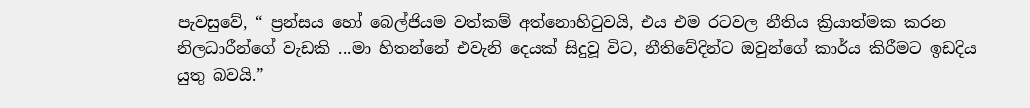පැවසුවේ, “ ප්‍රන්සය හෝ බෙල්ජියම වත්කම් අත්නොහිටුවයි, එය එම රටවල නීතිය ක්‍රියාත්මක කරන නිලධාරීන්ගේ වැඩකි ...මා හිතන්නේ එවැනි දෙයක් සිදුවූ විට, නීතිවේදින්ට ඔවුන්ගේ කාර්ය කිරීමට ඉඩදිය යුතු බවයි.”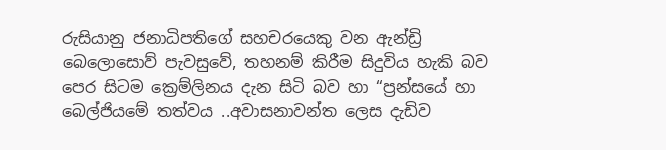රුසියානු ජනාධිපතිගේ සහචරයෙකු වන ඇන්ඩ්‍රි බෙලොසොව් පැවසුවේ, තහනම් කිරීම සිදුවිය හැකි බව පෙර සිටම ක්‍රෙම්ලිනය දැන සිටි බව හා “ප්‍රන්සයේ හා බෙල්ජියමේ තත්වය ..අවාසනාවන්ත ලෙස දැඩිව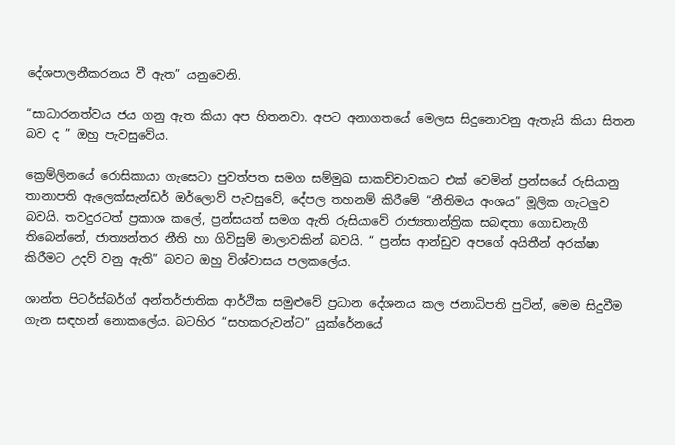දේශපාලනීකරනය වී ඇත” යනුවෙනි.

“සාධාරනත්වය ජය ගනු ඇත කියා අප හිතනවා. අපට අනාගතයේ මෙලස සිදුනොවනු ඇතැයි කියා සිතන බව ද ” ඔහු පැවසුවේය.

ක්‍රෙම්ලිනයේ රොසිකායා ගැසෙටා පුවත්පත සමග සම්මුඛ සාකච්චාවකට එක් වෙමින් ප්‍රන්සයේ රුසියානු තානාපති ඇලෙක්සැන්ඩර් ඔර්ලොව් පැවසුවේ, දේපල තහනම් කිරීමේ “නීතිමය අංශය” මූලික ගැටලුව බවයි. තවදුරටත් ප්‍රකාශ කලේ, ප්‍රන්සයත් සමග ඇති රුසියාවේ රාජ්‍යතාන්ත්‍රික සබඳතා ගොඩනැගී තිබෙන්නේ, ජාත්‍යන්තර නීති හා ගිවිසුම් මාලාවකින් බවයි. “ ප්‍රන්ස ආන්ඩුව අපගේ අයිතීන් අරක්ෂා කිරීමට උදව් වනු ඇති” බවට ඔහු විශ්වාසය පලකලේය.

ශාන්ත පිටර්ස්බර්ග් අන්තර්ජාතික ආර්ථික සමුළුවේ ප්‍රධාන දේශනය කල ජනාධිපති පුටින්, මෙම සිදුවීම ගැන සඳහන් නොකලේය. බටහිර “සහකරුවන්ට” යුක්රේනයේ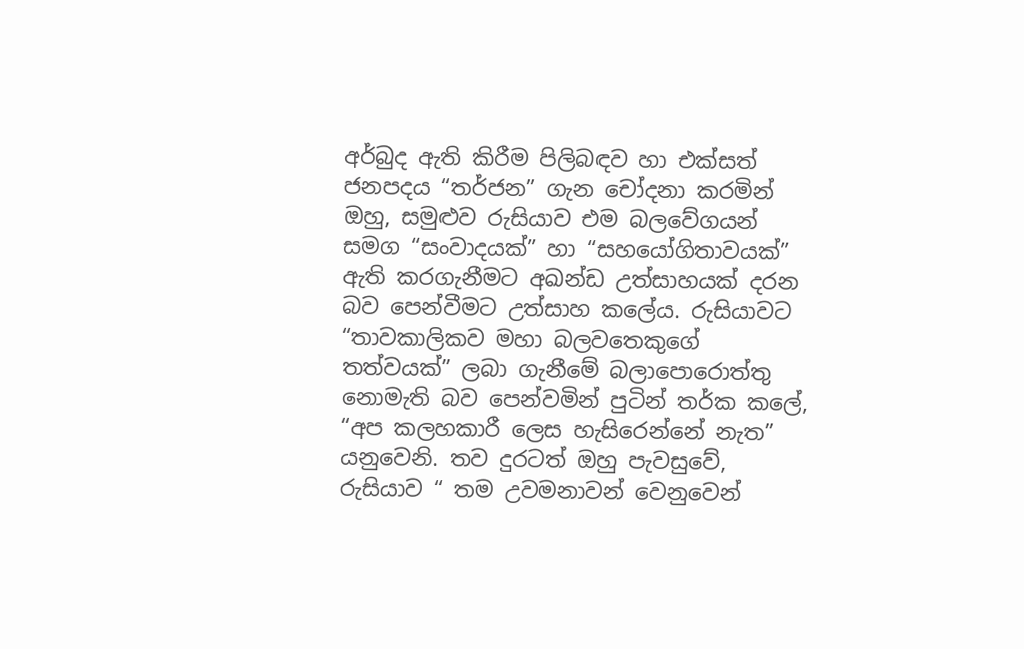අර්බුද ඇති කිරීම පිලිබඳව හා එක්සත් ජනපදය “තර්ජන” ගැන චෝදනා කරමින් ඔහු, සමුළුව රුසියාව එම බලවේගයන් සමග “සංවාදයක්” හා “සහයෝගිතාවයක්” ඇති කරගැනීමට අඛන්ඩ උත්සාහයක් දරන බව පෙන්වීමට උත්සාහ කලේය. රුසියාවට “තාවකාලිකව මහා බලවතෙකුගේ තත්වයක්” ලබා ගැනීමේ බලාපොරොත්තු නොමැති බව පෙන්වමින් පුටින් තර්ක කලේ, “අප කලහකාරී ලෙස හැසිරෙන්නේ නැත” යනුවෙනි. තව දුරටත් ඔහු පැවසුවේ, රුසියාව “ තම උවමනාවන් වෙනුවෙන්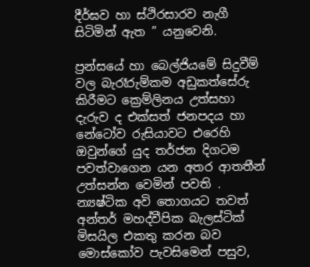දීර්ඝව හා ස්ථිරසාරව නැගී සිටිමින් ඇත ” යනුවෙනි.

ප්‍රන්සයේ හා බෙල්ජියමේ සිදුවීම් වල බැරෑරුම්කම අඩුකත්සේරු කිරීමට ක්‍රෙම්ලිනය උත්සහා දැරුව ද එක්සත් ජනපදය හා නේටෝව රුසියාවට එරෙහි ඔවුන්ගේ යුද තර්ජන දිගටම පවත්වාගෙන යන අතර ආතතීන් උත්සන්න වෙමින් පවති . න්‍යෂ්ටික අවි තොගයට තවත් අන්තර් මහද්වීපික බැලස්ටික් මිසයිල එකතු කරන බව මොස්කෝව පැවසිමෙන් පසුව,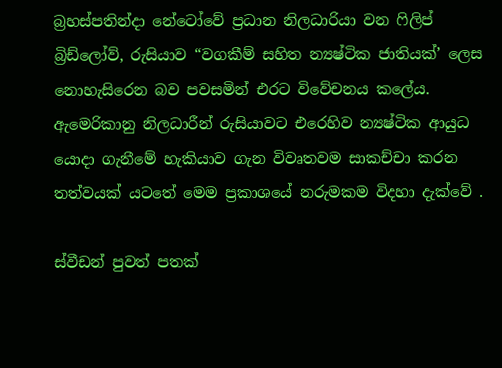බ්‍රහස්පතින්දා නේටෝවේ ප්‍රධාන නිලධාරියා වන ෆිලිප් බ්‍රිඩ්ලෝව්, රුසියාව “වගකීම් සහිත න්‍යෂ්ටික ජාතියක්’ ලෙස නොහැසිරෙන බව පවසමින් එරට විවේචනය කලේය. ඇමෙරිකානු නිලධාරීන් රුසියාවට එරෙහිව න්‍යෂ්ටික ආයුධ යොදා ගැනීමේ හැකියාව ගැන විවෘතවම සාකච්චා කරන තත්වයක් යටතේ මෙම ප්‍රකාශයේ නරුමකම විදහා දැක්වේ .

ස්වීඩන් පුවත් පතක්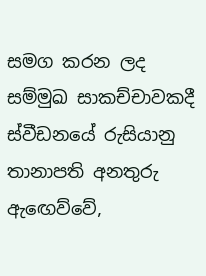සමග කරන ලද සම්මුඛ සාකච්චාවකදී ස්වීඩනයේ රුසියානු තානාපති අනතුරු ඇඟෙව්වේ,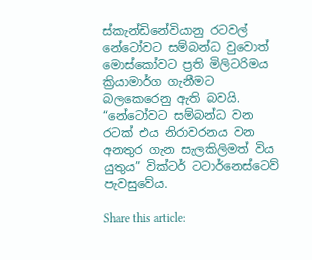ස්කැන්ඩිනේවියානු රටවල් නේටෝවට සම්බන්ධ වුවොත් මොස්කෝවට ප්‍රති මිලිටරිමය ක්‍රියාමාර්ග ගැනීමට බලකෙරෙනු ඇති බවයි. “නේටෝවට සම්බන්ධ වන රටක් එය නිරාවරනය වන අනතුර ගැන සැලකිලිමත් විය යුතුය” වික්ටර් ටටාර්නෙස්ටෙව් පැවසුවේය.

Share this article: